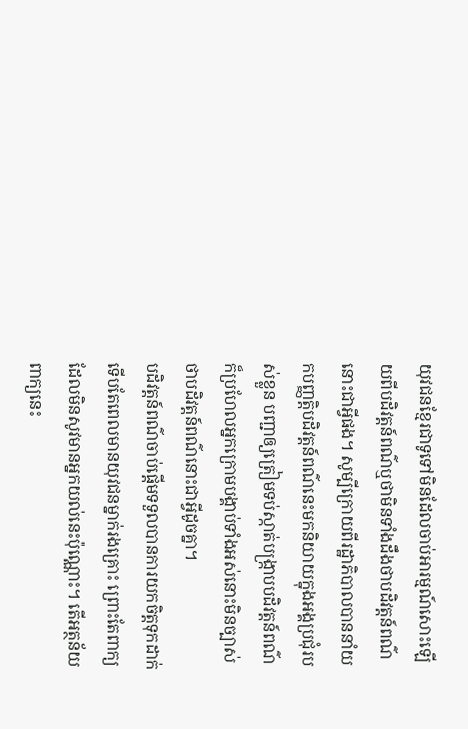យុវជនខ្មែរជាទូទៅមិនដែលចាប់អារម្មណ៍សោះឡើយពីបដិវត្តន៍ពណ៌ឬថាមិនទាំងដឹងថាបដិវត្តន៍ពណ៌នោះជាអ្វីផង។ សូម្បីក្រោយពីរដ្ឋាភិបាលបាននាំយកបញ្ញត្តិបដិវត្តន៍ពណ៌នេះមកនិយាយក្នុងអង្គប្រជុំរបស់ខ្លួន បញ្ជាឲ្យត្រៀមទប់ស្កាត់បង្ក្រាបបដិវត្តន៍ពណ៌ ក៏ប្រហែលអ្នកក្រោមបង្គាប់ទាំងអស់នោះមិនច្បាស់ថាបដិវត្តន៍ពណ៌នោះជាអ្វីដូចគ្នា។
បដិវត្តន៍ពណ៌ចាប់ផ្តើមទទួលបានការយកចិត្តទុកដាក់ ទើបតែពេលមានយុវជនម្នាក់រងគ្រោះ ព្រោះតែពាក្យដែលមិនសូវមានអ្នកយល់នេះប៉ុណ្ណោះ។ តើអត្ថន័យពាក្យនេះ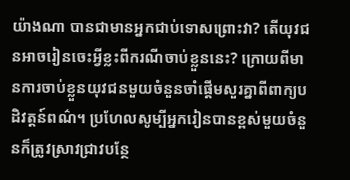យ៉ាងណា បានជាមានអ្នកជាប់ទោសព្រោះវា? តើយុវជនអាចរៀនចេះអ្វីខ្លះពីករណីចាប់ខ្លួននេះ? ក្រោយពីមានការចាប់ខ្លួនយុវជនមួយចំនួនចាំផ្តើមសួរគ្នាពីពាក្យបដិវត្តន៍ពណ៌។ ប្រហែលសូម្បីអ្នករៀនបានខ្ពស់មួយចំនួនក៏ត្រូវស្រាវជ្រាវបន្ថែ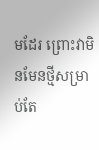មដែរ ព្រោះវាមិនមែនថ្មីសម្រាប់តែ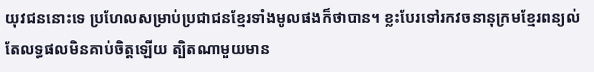យុវជននោះទេ ប្រហែលសម្រាប់ប្រជាជនខ្មែរទាំងមូលផងក៏ថាបាន។ ខ្លះបែរទៅរកវចនានុក្រមខ្មែរពន្យល់ តែលទ្ធផលមិនគាប់ចិត្តឡើយ ត្បិតណាមួយមាន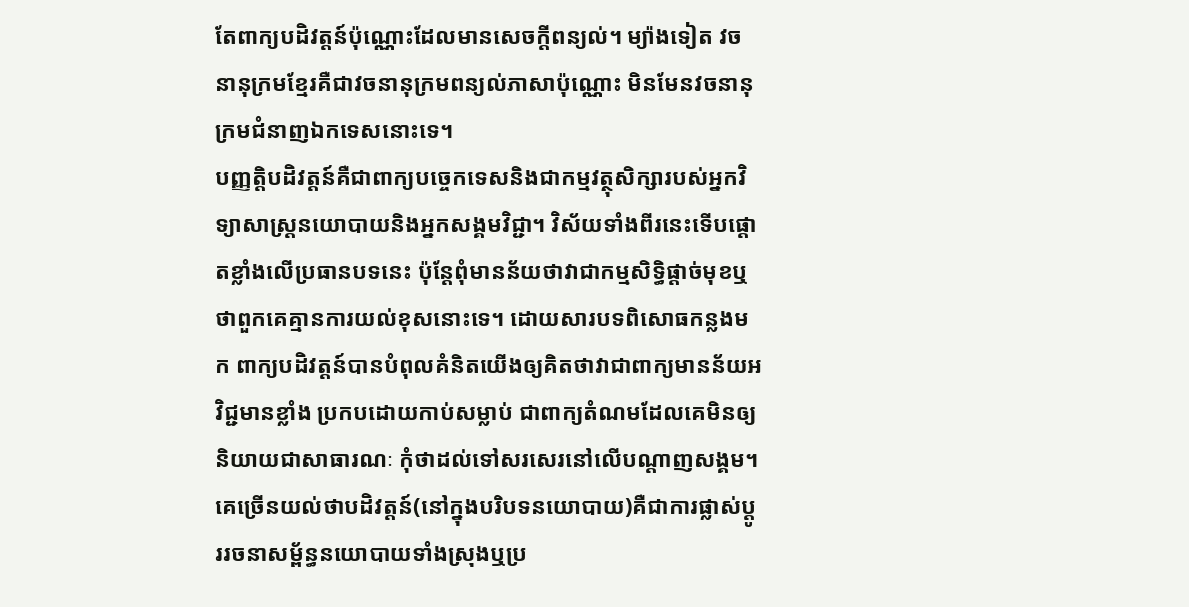តែពាក្យបដិវត្តន៍ប៉ុណ្ណោះដែលមានសេចក្តីពន្យល់។ ម្យ៉ាងទៀត វចនានុក្រមខ្មែរគឺជាវចនានុក្រមពន្យល់ភាសាប៉ុណ្ណោះ មិនមែនវចនានុក្រមជំនាញឯកទេសនោះទេ។
បញ្ញត្តិបដិវត្តន៍គឺជាពាក្យបច្ចេកទេសនិងជាកម្មវត្ថុសិក្សារបស់អ្នកវិទ្យាសាស្ត្រនយោបាយនិងអ្នកសង្គមវិជ្ជា។ វិស័យទាំងពីរនេះទើបផ្តោតខ្លាំងលើប្រធានបទនេះ ប៉ុន្តែពុំមានន័យថាវាជាកម្មសិទ្ធិផ្តាច់មុខឬថាពួកគេគ្មានការយល់ខុសនោះទេ។ ដោយសារបទពិសោធកន្លងមក ពាក្យបដិវត្តន៍បានបំពុលគំនិតយើងឲ្យគិតថាវាជាពាក្យមានន័យអវិជ្ជមានខ្លាំង ប្រកបដោយកាប់សម្លាប់ ជាពាក្យតំណមដែលគេមិនឲ្យនិយាយជាសាធារណៈ កុំថាដល់ទៅសរសេរនៅលើបណ្តាញសង្គម។ គេច្រើនយល់ថាបដិវត្តន៍(នៅក្នុងបរិបទនយោបាយ)គឺជាការផ្លាស់ប្តូររចនាសម្ព័ន្ធនយោបាយទាំងស្រុងឬប្រ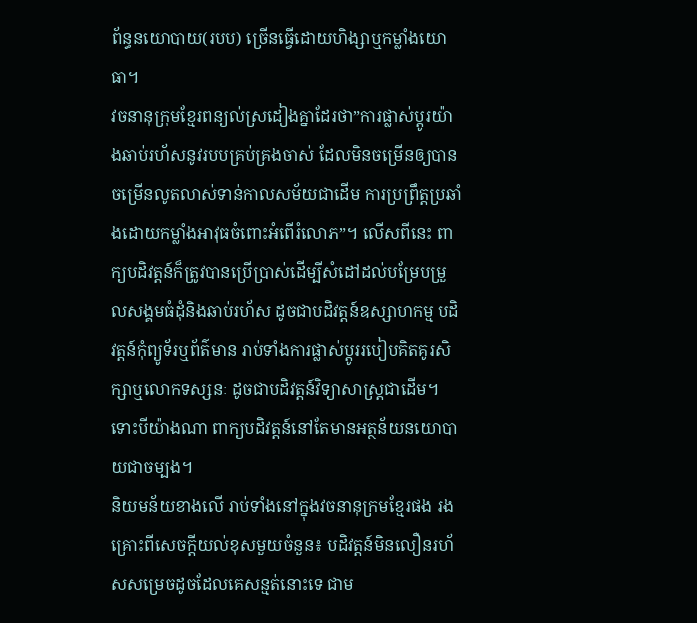ព័ន្ធនយោបាយ(របប) ច្រើនធ្វើដោយហិង្សាឬកម្លាំងយោធា។
វចនានុក្រុមខ្មែរពន្យល់ស្រដៀងគ្នាដែរថា”ការផ្លាស់ប្តូរយ៉ាងឆាប់រហ័សនូវរបបគ្រប់គ្រងចាស់ ដែលមិនចម្រើនឲ្យបានចម្រើនលូតលាស់ទាន់កាលសម័យជាដើម ការប្រព្រឹត្តប្រឆាំងដោយកម្លាំងអាវុធចំពោះអំពើរំលោភ”។ លើសពីនេះ ពាក្យបដិវត្តន៍ក៏ត្រូវបានប្រើប្រាស់ដើម្បីសំដៅដល់បម្រែបម្រួលសង្គមធំដុំនិងឆាប់រហ័ស ដូចជាបដិវត្តន៍ឧស្សាហកម្ម បដិវត្តន៍កុំព្យូទ័រឬព័ត៌មាន រាប់ទាំងការផ្លាស់ប្តូររបៀបគិតគូរសិក្សាឬលោកទស្សនៈ ដូចជាបដិវត្តន៍វិទ្យាសាស្ត្រជាដើម។ ទោះបីយ៉ាងណា ពាក្យបដិវត្តន៍នៅតែមានអត្ថន័យនយោបាយជាចម្បង។
និយមន័យខាងលើ រាប់ទាំងនៅក្នុងវចនានុក្រមខ្មែរផង រងគ្រោះពីសេចក្តីយល់ខុសមួយចំនួន៖ បដិវត្តន៍មិនលឿនរហ័សសម្រេចដូចដែលគេសន្មត់នោះទេ ជាម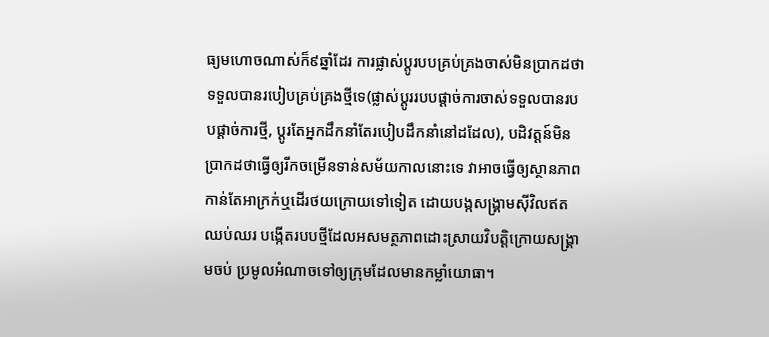ធ្យមហោចណាស់ក៏៩ឆ្នាំដែរ ការផ្លាស់ប្តូរបបគ្រប់គ្រងចាស់មិនប្រាកដថាទទួលបានរបៀបគ្រប់គ្រងថ្មីទេ(ផ្លាស់ប្តូររបបផ្តាច់ការចាស់ទទួលបានរបបផ្តាច់ការថ្មី, ប្តូរតែអ្នកដឹកនាំតែរបៀបដឹកនាំនៅដដែល), បដិវត្តន៍មិនប្រាកដថាធ្វើឲ្យរីកចម្រើនទាន់សម័យកាលនោះទេ វាអាចធ្វើឲ្យស្ថានភាពកាន់តែអាក្រក់ឬដើរថយក្រោយទៅទៀត ដោយបង្កសង្គ្រាមស៊ីវិលឥតឈប់ឈរ បង្កើតរបបថ្មីដែលអសមត្ថភាពដោះស្រាយវិបត្តិក្រោយសង្គ្រាមចប់ ប្រមូលអំណាចទៅឲ្យក្រុមដែលមានកម្លាំយោធា។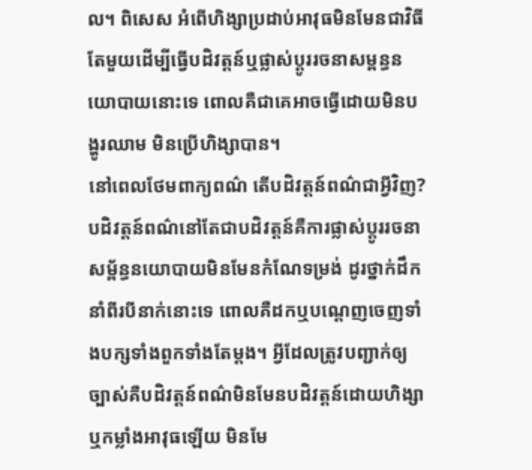ល។ ពិសេស អំពើហិង្សាប្រដាប់អាវុធមិនមែនជាវិធីតែមួយដើម្បីធ្វើបដិវត្តន៍ឬផ្លាស់ប្តូររចនាសម្ពន្ធនយោបាយនោះទេ ពោលគឺជាគេអាចធ្វើដោយមិនបង្ហូរឈាម មិនប្រើហិង្សាបាន។
នៅពេលថែមពាក្យពណ៌ តើបដិវត្តន៍ពណ៌ជាអ្វីវិញ? បដិវត្តន៍ពណ៌នៅតែជាបដិវត្តន៍គឺការផ្លាស់ប្តូររចនាសម្ព័ន្ធនយោបាយមិនមែនកំណែទម្រង់ ដូរថ្នាក់ដឹកនាំពីរបីនាក់នោះទេ ពោលគឺដកឬបណ្តេញចេញទាំងបក្សទាំងពួកទាំងតែម្តង។ អ្វីដែលត្រូវបញ្ជាក់ឲ្យច្បាស់គឺបដិវត្តន៍ពណ៌មិនមែនបដិវត្តន៍ដោយហិង្សាឬកម្លាំងអាវុធឡើយ មិនមែ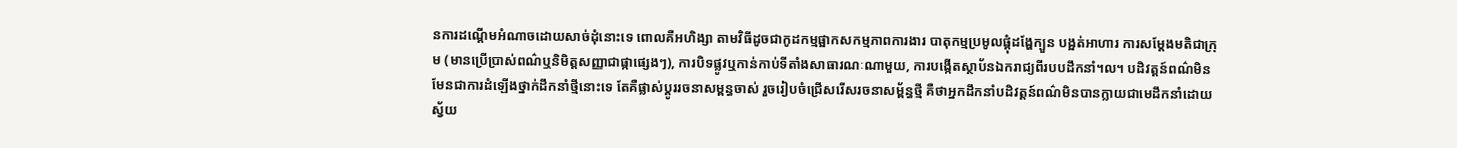នការដណ្តើមអំណាចដោយសាច់ដុំនោះទេ ពោលគឺអហិង្សា តាមវិធីដូចជាកូដកម្មផ្អាកសកម្មភាពការងារ បាតុកម្មប្រមូលផ្តុំដង្ហែក្បួន បង្អត់អាហារ ការសម្តែងមតិជាក្រុម (មានប្រើប្រាស់ពណ៌ឬនិមិត្តសញ្ញាជាផ្កាផ្សេងៗ), ការបិទផ្លូវឬកាន់កាប់ទីតាំងសាធារណៈណាមួយ, ការបង្កើតស្ថាប័នឯករាជ្យពីរបបដឹកនាំ។ល។ បដិវត្តន៍ពណ៌មិនមែនជាការដំឡើងថ្នាក់ដឹកនាំថ្មីនោះទេ តែគឺផ្លាស់ប្តូររចនាសម្ពន្ធចាស់ រួចរៀបចំជ្រើសរើសរចនាសម្ព័ន្ធថ្មី គឺថាអ្នកដឹកនាំបដិវត្តន៍ពណ៌មិនបានក្លាយជាមេដឹកនាំដោយស្វ័យ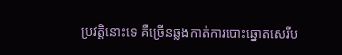ប្រវត្តិនោះទេ គឺច្រើនឆ្លងកាត់ការបោះឆ្នោតសេរីប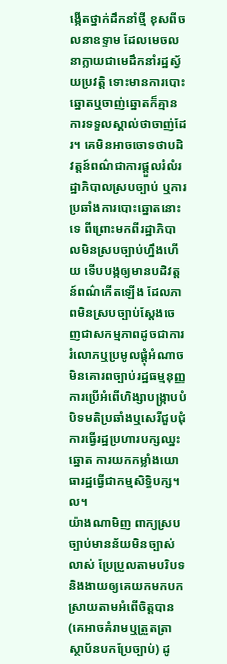ង្កើតថ្នាក់ដឹកនាំថ្មី ខុសពីចលនាឧទ្ទាម ដែលមេចលនាក្លាយជាមេដឹកនាំរដ្ឋស្វ័យប្រវត្តិ ទោះមានការបោះឆ្នោតឬចាញ់ឆ្នោតក៏គ្មានការទទួលស្គាល់ថាចាញ់ដែរ។ គេមិនអាចចោទថាបដិវត្តន៍ពណ៌ជាការផ្តួលរំលំរដ្ឋាភិបាលស្របច្បាប់ ឬការប្រឆាំងការបោះឆ្នោតនោះទេ ពីព្រោះមកពីរដ្ឋាភិបាលមិនស្របច្បាប់ហ្នឹងហើយ ទើបបង្កឲ្យមានបដិវត្តន៍ពណ៌កើតឡើង ដែលភាពមិនស្របច្បាប់ស្តែងចេញជាសកម្មភាពដូចជាការរំលោភឬប្រមូលផ្តុំអំណាច មិនគោរពច្បាប់រដ្ឋធម្មនុញ្ញ ការប្រើអំពើហិង្សាបង្ក្រាបបំបិទមតិប្រឆាំងឬសេរីជួបជុំ ការធ្វើរដ្ឋប្រហារបក្សឈ្នះឆ្នោត ការយកកម្លាំងយោធារដ្ឋធ្វើជាកម្មសិទ្ធិបក្ស។ល។
យ៉ាងណាមិញ ពាក្យស្របច្បាប់មានន័យមិនច្បាស់លាស់ ប្រែប្រួលតាមបរិបទនិងងាយឲ្យគេយកមកបកស្រាយតាមអំពើចិត្តបាន(គេអាចគំរាមឬត្រួតត្រាស្ថាប័នបកប្រែច្បាប់) ដូ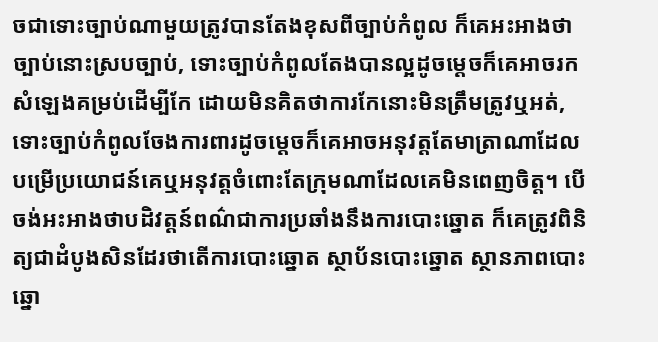ចជាទោះច្បាប់ណាមួយត្រូវបានតែងខុសពីច្បាប់កំពូល ក៏គេអះអាងថាច្បាប់នោះស្របច្បាប់, ទោះច្បាប់កំពូលតែងបានល្អដូចម្តេចក៏គេអាចរកសំឡេងគម្រប់ដើម្បីកែ ដោយមិនគិតថាការកែនោះមិនត្រឹមត្រូវឬអត់, ទោះច្បាប់កំពូលចែងការពារដូចម្តេចក៏គេអាចអនុវត្តតែមាត្រាណាដែលបម្រើប្រយោជន៍គេឬអនុវត្តចំពោះតែក្រុមណាដែលគេមិនពេញចិត្ត។ បើចង់អះអាងថាបដិវត្តន៍ពណ៌ជាការប្រឆាំងនឹងការបោះឆ្នោត ក៏គេត្រូវពិនិត្យជាដំបូងសិនដែរថាតើការបោះឆ្នោត ស្ថាប័នបោះឆ្នោត ស្ថានភាពបោះឆ្នោ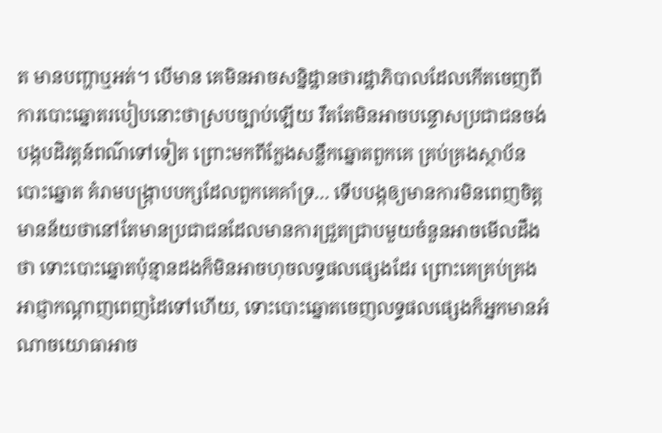ត មានបញ្ហាឬអត់។ បើមាន គេមិនអាចសន្និដ្ឋានថារដ្ឋាភិបាលដែលកើតចេញពីការបោះឆ្នោតរបៀបនោះថាស្របច្បាប់ឡើយ រឹតតែមិនអាចបន្ទោសប្រជាជនចង់បង្កបដិវត្តន៍ពណ៌ទៅទៀត ព្រោះមកពីក្លែងសន្លឹកឆ្នោតពួកគេ គ្រប់គ្រងស្ថាប័នបោះឆ្នោត គំរាមបង្ក្រាបបក្សដែលពួកគេគាំទ្រ… ទើបបង្កឲ្យមានការមិនពេញចិត្ត មានន័យថានៅតែមានប្រជាជនដែលមានការជ្រួតជ្រាបមួយចំនួនអាចមើលដឹងថា ទោះបោះឆ្នោតប៉ុន្មានដងក៏មិនអាចហុចលទ្ធផលផ្សេងដែរ ព្រោះគេគ្រប់គ្រងអាជ្ញាកណ្តាញពេញដៃទៅហើយ, ទោះបោះឆ្នោតចេញលទ្ធផលផ្សេងក៏អ្នកមានអំណាចយោធាអាច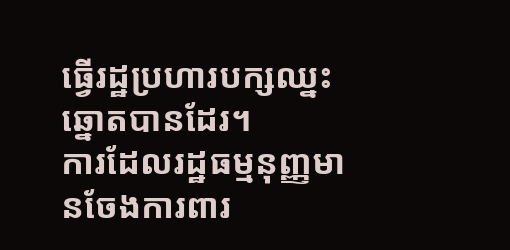ធ្វើរដ្ឋប្រហារបក្សឈ្នះឆ្នោតបានដែរ។
ការដែលរដ្ឋធម្មនុញ្ញមានចែងការពារ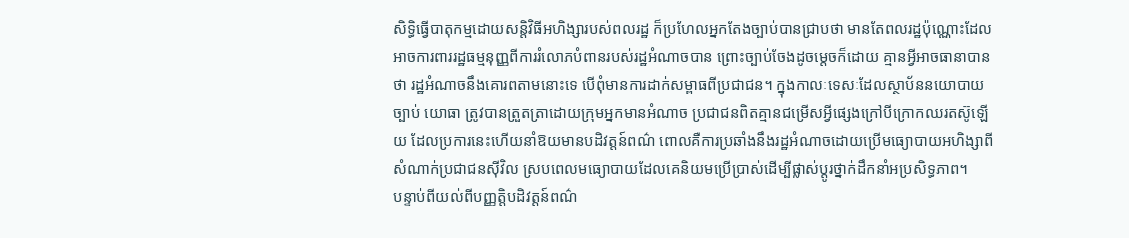សិទ្ធិធ្វើបាតុកម្មដោយសន្តិវិធីអហិង្សារបស់ពលរដ្ឋ ក៏ប្រហែលអ្នកតែងច្បាប់បានជ្រាបថា មានតែពលរដ្ឋប៉ុណ្ណោះដែលអាចការពាររដ្ឋធម្មនុញ្ញពីការរំលោភបំពានរបស់រដ្ឋអំណាចបាន ព្រោះច្បាប់ចែងដូចម្តេចក៏ដោយ គ្មានអ្វីអាចធានាបានថា រដ្ឋអំណាចនឹងគោរពតាមនោះទេ បើពុំមានការដាក់សម្ពាធពីប្រជាជន។ ក្នុងកាលៈទេសៈដែលស្ថាប័ននយោបាយ ច្បាប់ យោធា ត្រូវបានត្រួតត្រាដោយក្រុមអ្នកមានអំណាច ប្រជាជនពិតគ្មានជម្រើសអ្វីផ្សេងក្រៅបីក្រោកឈរតស៊ូឡើយ ដែលប្រការនេះហើយនាំឱយមានបដិវត្តន៍ពណ៌ ពោលគឺការប្រឆាំងនឹងរដ្ឋអំណាចដោយប្រើមធ្យោបាយអហិង្សាពីសំណាក់ប្រជាជនស៊ីវិល ស្របពេលមធ្យោបាយដែលគេនិយមប្រើប្រាស់ដើម្បីផ្លាស់ប្តូរថ្នាក់ដឹកនាំអប្រសិទ្ធភាព។
បន្ទាប់ពីយល់ពីបញ្ញត្តិបដិវត្តន៍ពណ៌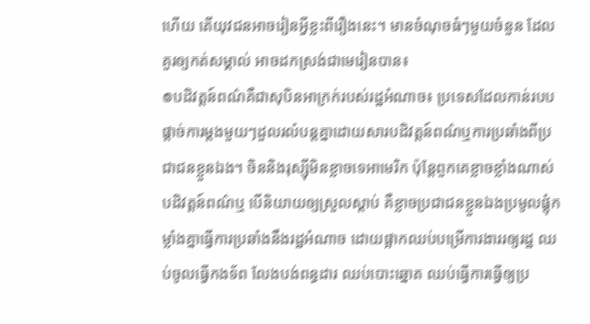ហើយ តើយុវជនអាចរៀនអ្វីខ្លះពីរឿងនេះ។ មានចំណុចធំៗមួយចំនួន ដែលគួរឲ្យកត់សម្គាល់ អាចដកស្រង់ជាមេរៀនបាន៖
៙បដិវត្តន៍ពណ៌គឺជាសុបិនអាក្រក់របស់រដ្ឋអំណាច៖ ប្រទេសដែលកាន់របបផ្តាច់ការម្តងមួយៗដួលរលំបន្តគ្នាដោយសារបដិវត្តន៍ពណ៌ឬការប្រឆាំងពីប្រជាជនខ្លួនឯង។ ចិននិងរុស្ស៊ីមិនខ្លាចទេអាមេរិក ប៉ុន្តែពួកគេខ្លាចខ្លាំងណាស់បដិវត្តន៍ពណ៌ឬ បើនិយាយឲ្យស្រួលស្តាប់ គឺខ្លាចប្រជាជនខ្លួនឯងប្រមូលផ្តុំកម្លាំងគ្នាធ្វើការប្រឆាំងនឹងរដ្ឋអំណាច ដោយផ្អាកឈប់បម្រើការងាររឲ្យរដ្ឋ ឈប់ចូលធ្វើកងទ័ព លែងបង់ពន្ធដារ ឈប់បោះឆ្នោត ឈប់ធ្វើការធ្វើឲ្យប្រ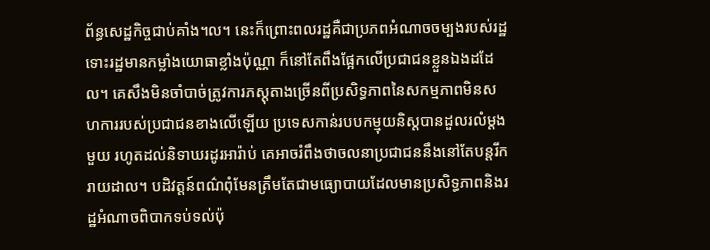ព័ន្ធសេដ្ឋកិច្ចជាប់គាំង។ល។ នេះក៏ព្រោះពលរដ្ឋគឺជាប្រភពអំណាចចម្បងរបស់រដ្ឋ ទោះរដ្ឋមានកម្លាំងយោធាខ្លាំងប៉ុណ្ណា ក៏នៅតែពឹងផ្អែកលើប្រជាជនខ្លួនឯងដដែល។ គេសឹងមិនចាំបាច់ត្រូវការភស្តុតាងច្រើនពីប្រសិទ្ធភាពនៃសកម្មភាពមិនសហការរបស់ប្រជាជនខាងលើឡើយ ប្រទេសកាន់របបកម្មុយនិស្តបានដួលរលំម្តងមួយ រហូតដល់និទាឃរដូរអារ៉ាប់ គេអាចរំពឹងថាចលនាប្រជាជននឹងនៅតែបន្តរីករាយដាល។ បដិវត្តន៍ពណ៌ពុំមែនត្រឹមតែជាមធ្យោបាយដែលមានប្រសិទ្ធភាពនិងរដ្ឋអំណាចពិបាកទប់ទល់ប៉ុ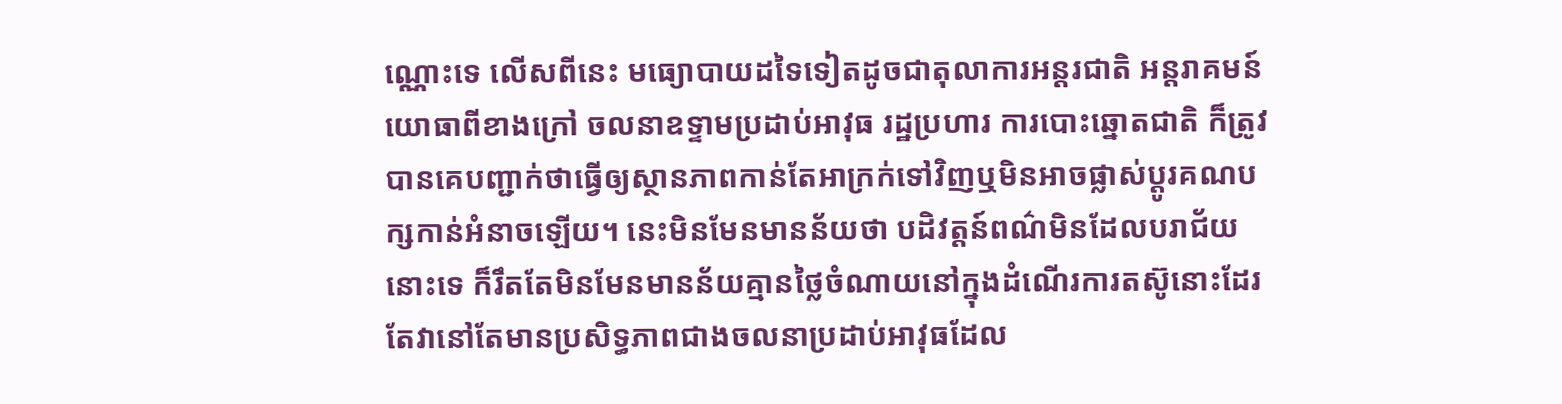ណ្ណោះទេ លើសពីនេះ មធ្យោបាយដទៃទៀតដូចជាតុលាការអន្តរជាតិ អន្តរាគមន៍យោធាពីខាងក្រៅ ចលនាឧទ្ទាមប្រដាប់អាវុធ រដ្ឋប្រហារ ការបោះឆ្នោតជាតិ ក៏ត្រូវបានគេបញ្ជាក់ថាធ្វើឲ្យស្ថានភាពកាន់តែអាក្រក់ទៅវិញឬមិនអាចផ្លាស់ប្តូរគណបក្សកាន់អំនាចឡើយ។ នេះមិនមែនមានន័យថា បដិវត្តន៍ពណ៌មិនដែលបរាជ័យនោះទេ ក៏រឹតតែមិនមែនមានន័យគ្មានថ្លៃចំណាយនៅក្នុងដំណើរការតស៊ូនោះដែរ តែវានៅតែមានប្រសិទ្ធភាពជាងចលនាប្រដាប់អាវុធដែល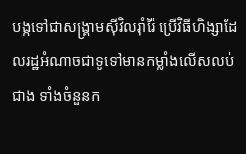បង្កទៅជាសង្គ្រាមស៊ីវិលរ៉ាំរ៉ៃ ប្រើវិធីហិង្សាដែលរដ្ឋអំណាចជាទូទៅមានកម្លាំងលើសលប់ជាង ទាំងចំនួនក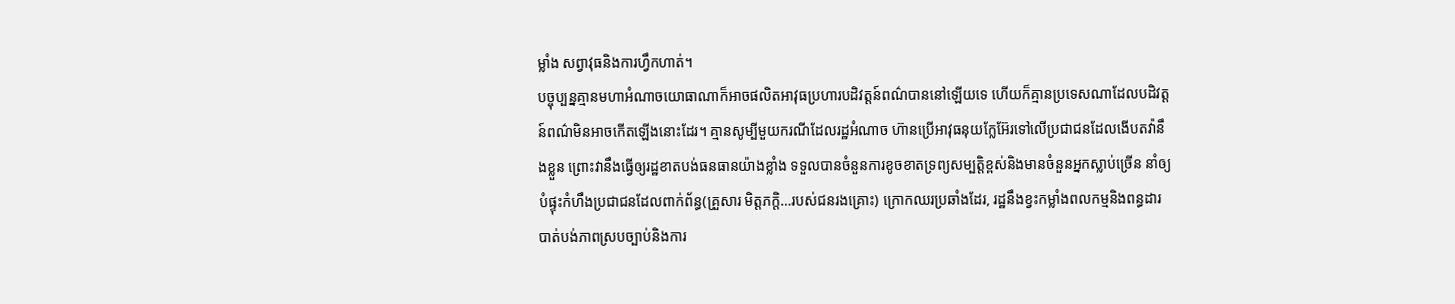ម្លាំង សព្វាវុធនិងការហ្វឹកហាត់។
បច្ចុប្បន្នគ្មានមហាអំណាចយោធាណាក៏អាចផលិតអាវុធប្រហារបដិវត្តន៍ពណ៌បាននៅឡើយទេ ហើយក៏គ្មានប្រទេសណាដែលបដិវត្តន៍ពណ៌មិនអាចកើតឡើងនោះដែរ។ គ្មានសូម្បីមួយករណីដែលរដ្ឋអំណាច ហ៊ានប្រើអាវុធនុយក្លែអ៊ែរទៅលើប្រជាជនដែលងើបតវ៉ានឹងខ្លួន ព្រោះវានឹងធ្វើឲ្យរដ្ឋខាតបង់ធនធានយ៉ាងខ្លាំង ទទួលបានចំនួនការខូចខាតទ្រព្យសម្បត្តិខ្ពស់និងមានចំនួនអ្នកស្លាប់ច្រើន នាំឲ្យបំផ្ទុះកំហឹងប្រជាជនដែលពាក់ព័ន្ធ(គ្រួសារ មិត្តភក្តិ…របស់ជនរងគ្រោះ) ក្រោកឈរប្រឆាំងដែរ, រដ្ឋនឹងខ្វះកម្លាំងពលកម្មនិងពន្ធដារ បាត់បង់ភាពស្របច្បាប់និងការ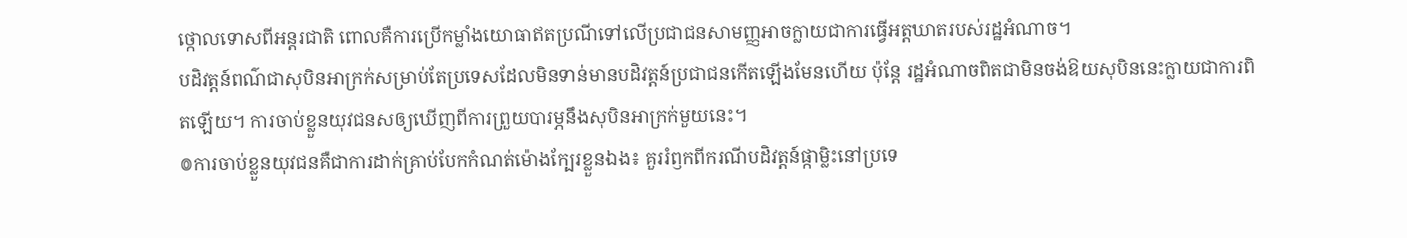ថ្កោលទោសពីអន្តរជាតិ ពោលគឺការប្រើកម្លាំងយោធាឥតប្រណីទៅលើប្រជាជនសាមញ្ញអាចក្លាយជាការធ្វើអត្តឃាតរបស់រដ្ឋអំណាច។
បដិវត្តន៍ពណ៌ជាសុបិនអាក្រក់សម្រាប់តែប្រទេសដែលមិនទាន់មានបដិវត្តន៍ប្រជាជនកើតឡើងមែនហើយ ប៉ុន្តែ រដ្ឋអំណាចពិតជាមិនចង់ឱយសុបិននេះក្លាយជាការពិតឡើយ។ ការចាប់ខ្លួនយុវជនសឲ្យឃើញពីការព្រួយបារម្ភនឹងសុបិនអាក្រក់មួយនេះ។
៙ការចាប់ខ្លួនយុវជនគឺជាការដាក់គ្រាប់បែកកំណត់ម៉ោងក្បែរខ្លួនឯង៖ គួររំឭកពីករណីបដិវត្តន៍ផ្កាម្លិះនៅប្រទេ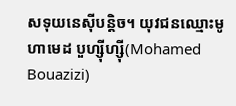សទុយនេស៊ីបន្តិច។ យុវជនឈ្មោះមូហាមេដ បួហ្ស៊ីហ្ស៊ី(Mohamed Bouazizi)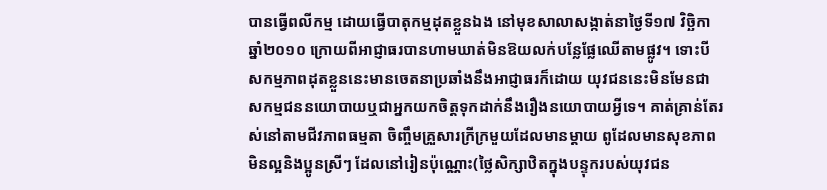បានធ្វើពលីកម្ម ដោយធ្វើបាតុកម្មដុតខ្លួនឯង នៅមុខសាលាសង្កាត់នាថ្ងៃទី១៧ វិច្ឆិកា ឆ្នាំ២០១០ ក្រោយពីអាជ្ញាធរបានហាមឃាត់មិនឱយលក់បន្លែផ្លែឈើតាមផ្លូវ។ ទោះបីសកម្មភាពដុតខ្លួននេះមានចេតនាប្រឆាំងនឹងអាជ្ញាធរក៏ដោយ យុវជននេះមិនមែនជាសកម្មជននយោបាយឬជាអ្នកយកចិត្តទុកដាក់នឹងរឿងនយោបាយអ្វីទេ។ គាត់គ្រាន់តែរស់នៅតាមជីវភាពធម្មតា ចិញ្ចឹមគ្រួសារក្រីក្រមួយដែលមានម្តាយ ពូដែលមានសុខភាពមិនល្អនិងប្អូនស្រីៗ ដែលនៅរៀនប៉ុណ្ណោះ(ថ្លៃសិក្សាឋិតក្នុងបន្ទុករបស់យុវជន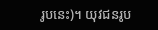រូបនេះ)។ យុវជនរូប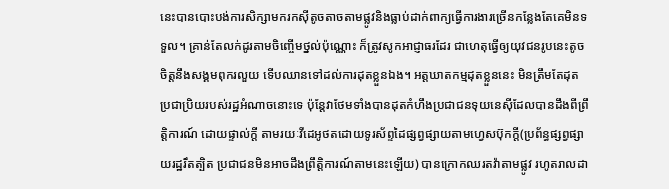នេះបានបោះបង់ការសិក្សាមករកស៊ីតូចតាចតាមផ្លូវនិងធ្លាប់ដាក់ពាក្យធ្វើការងារច្រើនកន្លែងតែគេមិនទទួល។ គ្រាន់តែលក់ដូរតាមចិញ្ចើមថ្នល់ប៉ុណ្ណោះ ក៏ត្រូវសូកអាជ្ញាធរដែរ ជាហេតុធ្វើឲ្យយុវជនរូបនេះតូចចិត្តនឹងសង្គមពុករលួយ ទើបឈានទៅដល់ការដុតខ្លួនឯង។ អត្តឃាតកម្មដុតខ្លួននេះ មិនត្រឹមតែដុតប្រជាប្រិយរបស់រដ្ឋអំណាចនោះទេ ប៉ុន្តែវាថែមទាំងបានដុតកំហឹងប្រជាជនទុយនេស៊ីដែលបានដឹងពីព្រឹត្តិការណ៍ ដោយផ្ទាល់ក្តី តាមរយៈវីដេអូថតដោយទូរស័ព្ទដៃផ្សព្វផ្សាយតាមហ្វេសប៊ុកក្តី(ប្រព័ន្ធផ្សព្វផ្សាយរដ្ឋរឹតត្បិត ប្រជាជនមិនអាចដឹងព្រឹត្តិការណ៍តាមនេះឡើយ) បានក្រោកឈរតវ៉ាតាមផ្លូវ រហូតរាលដា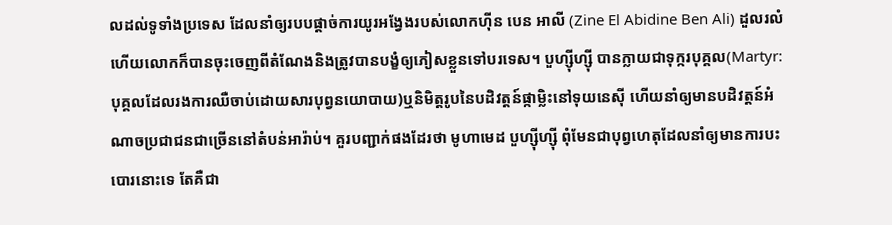លដល់ទូទាំងប្រទេស ដែលនាំឲ្យរបបផ្តាច់ការយូរអង្វែងរបស់លោកហ៊ីន បេន អាលី (Zine El Abidine Ben Ali) ដួលរលំ ហើយលោកក៏បានចុះចេញពីតំណែងនិងត្រូវបានបង្ខំឲ្យភៀសខ្លួនទៅបរទេស។ បួហ្ស៊ីហ្ស៊ី បានក្លាយជាទុក្ករបុគ្គល(Martyr: បុគ្គលដែលរងការឈឺចាប់ដោយសារបុព្វនយោបាយ)ឬនិមិត្តរូបនៃបដិវត្តន៍ផ្កាម្លិះនៅទុយនេស៊ី ហើយនាំឲ្យមានបដិវត្តន៍អំណាចប្រជាជនជាច្រើននៅតំបន់អារ៉ាប់។ គួរបញ្ជាក់ផងដែរថា មូហាមេដ បួហ្ស៊ីហ្ស៊ី ពុំមែនជាបុព្វហេតុដែលនាំឲ្យមានការបះបោរនោះទេ តែគឺជា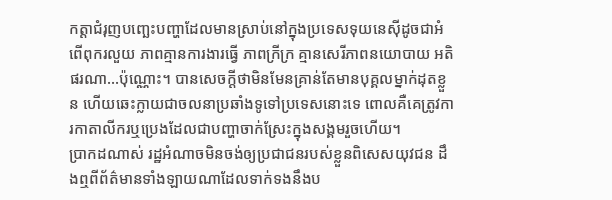កត្តាជំរុញបញ្ឆេះបញ្ហាដែលមានស្រាប់នៅក្នុងប្រទេសទុយនេស៊ីដូចជាអំពើពុករលួយ ភាពគ្មានការងារធ្វើ ភាពក្រីក្រ គ្មានសេរីភាពនយោបាយ អតិផរណា…ប៉ុណ្ណោះ។ បានសេចក្តីថាមិនមែនគ្រាន់តែមានបុគ្គលម្នាក់ដុតខ្លួន ហើយឆេះក្លាយជាចលនាប្រឆាំងទូទៅប្រទេសនោះទេ ពោលគឺគេត្រូវការកាតាលីករឬប្រេងដែលជាបញ្ហាចាក់ស្រែះក្នុងសង្គមរួចហើយ។
ប្រាកដណាស់ រដ្ឋអំណាចមិនចង់ឲ្យប្រជាជនរបស់ខ្លួនពិសេសយុវជន ដឹងឮពីព័ត៌មានទាំងឡាយណាដែលទាក់ទងនឹងប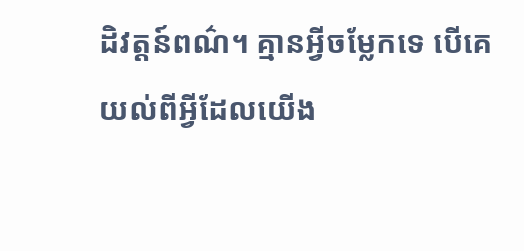ដិវត្តន៍ពណ៌។ គ្មានអ្វីចម្លែកទេ បើគេយល់ពីអ្វីដែលយើង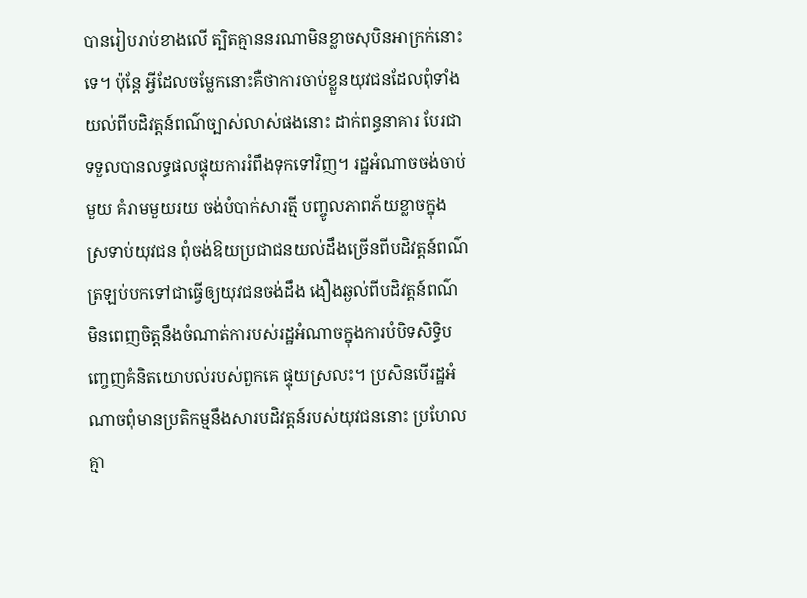បានរៀបរាប់ខាងលើ ត្បិតគ្មាននរណាមិនខ្លាចសុបិនអាក្រក់នោះទេ។ ប៉ុន្តែ អ្វីដែលចម្លែកនោះគឺថាការចាប់ខ្លួនយុវជនដែលពុំទាំងយល់ពីបដិវត្តន៍ពណ៌ច្បាស់លាស់ផងនោះ ដាក់ពន្ធនាគារ បែរជាទទួលបានលទ្ធផលផ្ទុយការរំពឹងទុកទៅវិញ។ រដ្ឋអំណាចចង់ចាប់មួយ គំរាមមួយរយ ចង់បំបាក់សារត្មី បញ្ចូលភាពភ័យខ្លាចក្នុងស្រទាប់យុវជន ពុំចង់ឱយប្រជាជនយល់ដឹងច្រើនពីបដិវត្តន៍ពណ៌ ត្រឡប់បកទៅជាធ្វើឲ្យយុវជនចង់ដឹង ងឿងឆ្ងល់ពីបដិវត្តន៍ពណ៌ មិនពេញចិត្តនឹងចំណាត់ការបស់រដ្ឋអំណាចក្នុងការបំបិទសិទ្ធិបញ្ចេញគំនិតយោបល់របស់ពួកគេ ផ្ទុយស្រលះ។ ប្រសិនបើរដ្ឋអំណាចពុំមានប្រតិកម្មនឹងសារបដិវត្តន៍របស់យុវជននោះ ប្រហែលគ្មា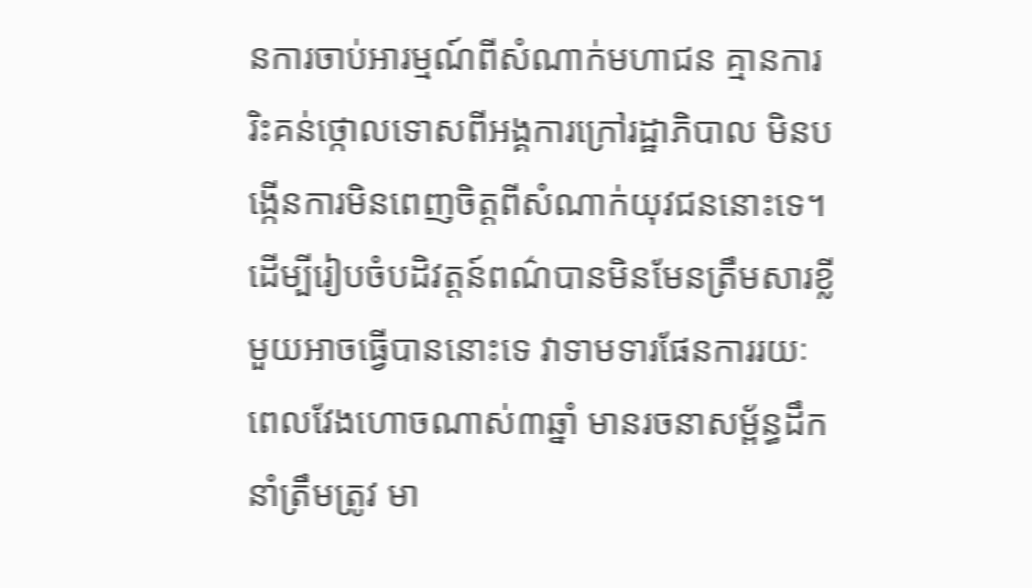នការចាប់អារម្មណ៍ពីសំណាក់មហាជន គ្មានការរិះគន់ថ្កោលទោសពីអង្គការក្រៅរដ្ឋាភិបាល មិនបង្កើនការមិនពេញចិត្តពីសំណាក់យុវជននោះទេ។ ដើម្បីរៀបចំបដិវត្តន៍ពណ៌បានមិនមែនត្រឹមសារខ្លីមួយអាចធ្វើបាននោះទេ វាទាមទារផែនការរយៈពេលវែងហោចណាស់៣ឆ្នាំ មានរចនាសម្ព័ន្ធដឹកនាំត្រឹមត្រូវ មា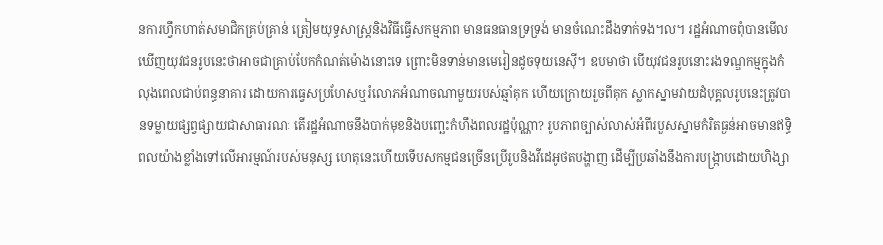នការហ្វឹកហាត់សមាជិកគ្រប់គ្រាន់ ត្រៀមយុទ្ធសាស្ត្រនិងវិធីធ្វើសកម្មភាព មានធនធានទ្រទ្រង់ មានចំណេះដឹងទាក់ទង។ល។ រដ្ឋអំណាចពុំបានមើលឃើញយុវជនរូបនេះថាអាចជាគ្រាប់បែកកំណត់ម៉ោងនោះទេ ព្រោះមិនទាន់មានមេរៀនដូចទុយនេស៊ី។ ឧបមាថា បើយុវជនរូបនោះរងទណ្ឌកម្មក្នុងកំលុងពេលជាប់ពន្ធនាគារ ដោយការធ្វេសប្រហែសឬរំលោភអំណាចណាមួយរបស់ឆ្មាំគុក ហើយក្រោយរួចពីគុក ស្លាកស្នាមវាយដំបុគ្គលរូបនេះត្រូវបានទម្លាយផ្សព្វផ្សាយជាសាធារណៈ តើរដ្ឋអំណាចនឹងបាក់មុខនិងបញ្ឆេះកំហឹងពលរដ្ឋប៉ុណ្ណា? រូបភាពច្បាស់លាស់អំពីរបួសស្នាមកំរិតធ្ងន់អាចមានឥទ្ធិពលយ៉ាងខ្លាំងទៅលើអារម្មណ៍របស់មនុស្ស ហេតុនេះហើយទើបសកម្មជនច្រើនប្រើរូបនិងវីដេអូថតបង្ហាញ ដើម្បីប្រឆាំងនឹងការបង្ក្រាបដោយហិង្សា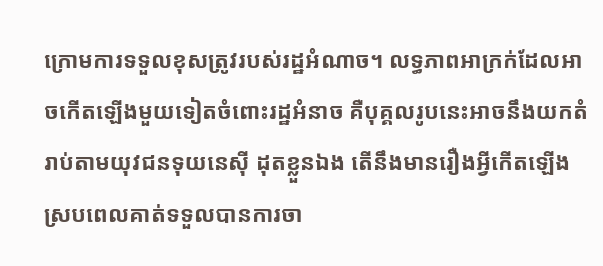ក្រោមការទទួលខុសត្រូវរបស់រដ្ឋអំណាច។ លទ្ធភាពអាក្រក់ដែលអាចកើតឡើងមួយទៀតចំពោះរដ្ឋអំនាច គឺបុគ្គលរូបនេះអាចនឹងយកតំរាប់តាមយុវជនទុយនេស៊ី ដុតខ្លួនឯង តើនឹងមានរឿងអ្វីកើតឡើង ស្របពេលគាត់ទទួលបានការចា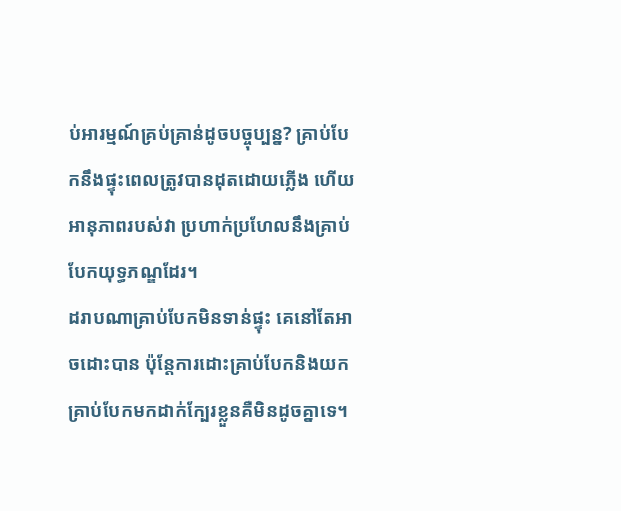ប់អារម្មណ៍គ្រប់គ្រាន់ដូចបច្ចុប្បន្ន? គ្រាប់បែកនឹងផ្ទុះពេលត្រូវបានដុតដោយភ្លើង ហើយអានុភាពរបស់វា ប្រហាក់ប្រហែលនឹងគ្រាប់បែកយុទ្ធភណ្ឌដែរ។
ដរាបណាគ្រាប់បែកមិនទាន់ផ្ទុះ គេនៅតែអាចដោះបាន ប៉ុន្តែការដោះគ្រាប់បែកនិងយកគ្រាប់បែកមកដាក់ក្បែរខ្លួនគឺមិនដូចគ្នាទេ។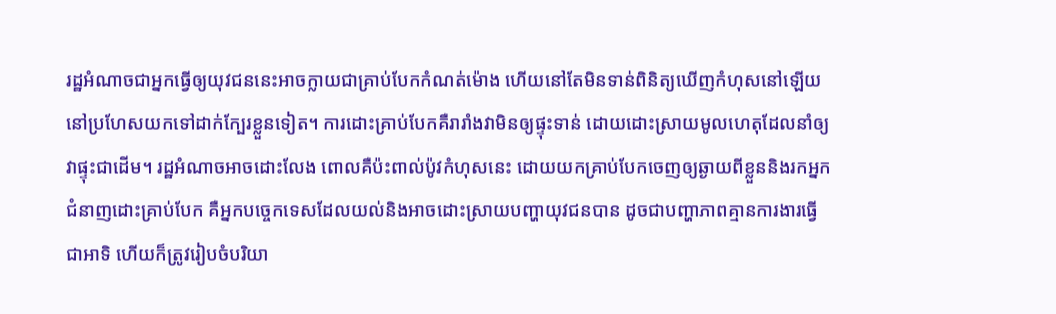រដ្ឋអំណាចជាអ្នកធ្វើឲ្យយុវជននេះអាចក្លាយជាគ្រាប់បែកកំណត់ម៉ោង ហើយនៅតែមិនទាន់ពិនិត្យឃើញកំហុសនៅឡើយ នៅប្រហែសយកទៅដាក់ក្បែរខ្លួនទៀត។ ការដោះគ្រាប់បែកគឺរារាំងវាមិនឲ្យផ្ទុះទាន់ ដោយដោះស្រាយមូលហេតុដែលនាំឲ្យវាផ្ទុះជាដើម។ រដ្ឋអំណាចអាចដោះលែង ពោលគឺប៉ះពាល់ប៉ូវកំហុសនេះ ដោយយកគ្រាប់បែកចេញឲ្យឆ្ងាយពីខ្លួននិងរកអ្នកជំនាញដោះគ្រាប់បែក គឺអ្នកបច្ចេកទេសដែលយល់និងអាចដោះស្រាយបញ្ហាយុវជនបាន ដូចជាបញ្ហាភាពគ្មានការងារធ្វើជាអាទិ ហើយក៏ត្រូវរៀបចំបរិយា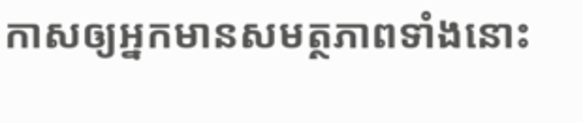កាសឲ្យអ្នកមានសមត្ថភាពទាំងនោះ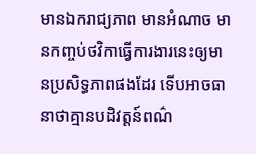មានឯករាជ្យភាព មានអំណាច មានកញ្ចប់ថវិកាធ្វើការងារនេះឲ្យមានប្រសិទ្ធភាពផងដែរ ទើបអាចធានាថាគ្មានបដិវត្តន៍ពណ៌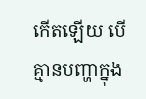កើតឡើយ បើគ្មានបញ្ហាក្នុង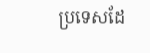ប្រទេសដែ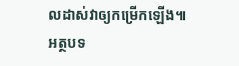លដាស់វាឲ្យកម្រើកឡើង៕
អត្ថបទ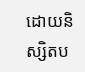ដោយនិស្សិតប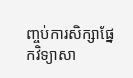ញ្ចប់ការសិក្សាផ្នែកវិទ្យាសា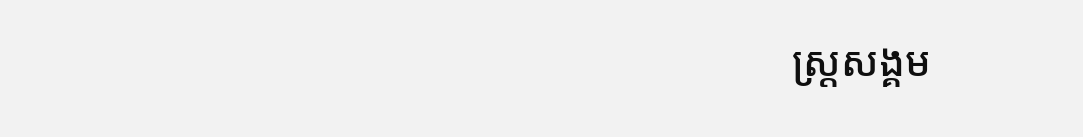ស្ត្រសង្គម